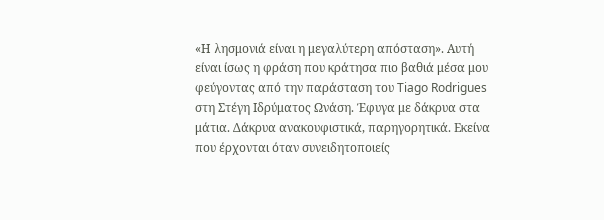«Η λησμονιά είναι η μεγαλύτερη απόσταση». Αυτή είναι ίσως η φράση που κράτησα πιο βαθιά μέσα μου φεύγοντας από την παράσταση του Tiago Rodrigues στη Στέγη Ιδρύματος Ωνάση. Έφυγα με δάκρυα στα μάτια. Δάκρυα ανακουφιστικά, παρηγορητικά. Εκείνα που έρχονται όταν συνειδητοποιείς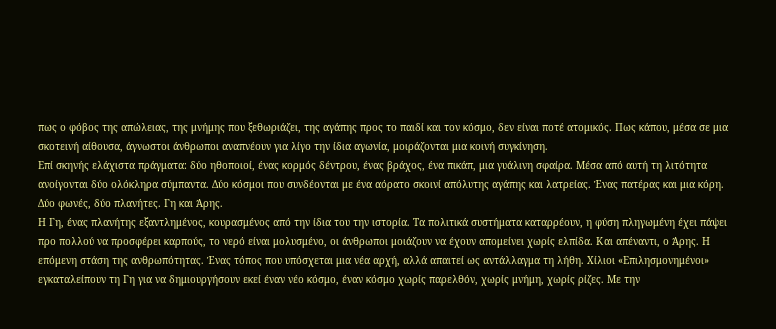πως ο φόβος της απώλειας, της μνήμης που ξεθωριάζει, της αγάπης προς το παιδί και τον κόσμο, δεν είναι ποτέ ατομικός. Πως κάπου, μέσα σε μια σκοτεινή αίθουσα, άγνωστοι άνθρωποι αναπνέουν για λίγο την ίδια αγωνία, μοιράζονται μια κοινή συγκίνηση.
Επί σκηνής ελάχιστα πράγματα: δύο ηθοποιοί, ένας κορμός δέντρου, ένας βράχος, ένα πικάπ, μια γυάλινη σφαίρα. Μέσα από αυτή τη λιτότητα ανοίγονται δύο ολόκληρα σύμπαντα. Δύο κόσμοι που συνδέονται με ένα αόρατο σκοινί απόλυτης αγάπης και λατρείας. Ένας πατέρας και μια κόρη. Δύο φωνές, δύο πλανήτες. Γη και Άρης.
Η Γη, ένας πλανήτης εξαντλημένος, κουρασμένος από την ίδια του την ιστορία. Τα πολιτικά συστήματα καταρρέουν, η φύση πληγωμένη έχει πάψει προ πολλού να προσφέρει καρπούς, το νερό είναι μολυσμένο, οι άνθρωποι μοιάζουν να έχουν απομείνει χωρίς ελπίδα. Και απέναντι, ο Άρης. Η επόμενη στάση της ανθρωπότητας. Ένας τόπος που υπόσχεται μια νέα αρχή, αλλά απαιτεί ως αντάλλαγμα τη λήθη. Χίλιοι «Επιλησμονημένοι» εγκαταλείπουν τη Γη για να δημιουργήσουν εκεί έναν νέο κόσμο, έναν κόσμο χωρίς παρελθόν, χωρίς μνήμη, χωρίς ρίζες. Με την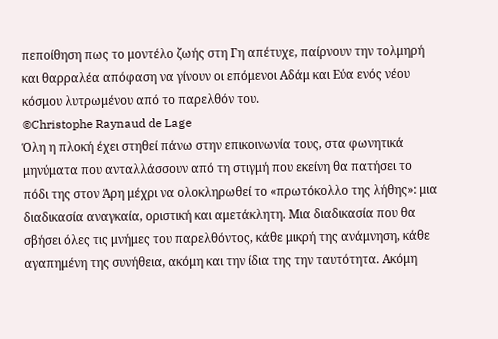πεποίθηση πως το μοντέλο ζωής στη Γη απέτυχε, παίρνουν την τολμηρή και θαρραλέα απόφαση να γίνουν οι επόμενοι Αδάμ και Εύα ενός νέου κόσμου λυτρωμένου από το παρελθόν του.
©Christophe Raynaud de Lage
Όλη η πλοκή έχει στηθεί πάνω στην επικοινωνία τους, στα φωνητικά μηνύματα που ανταλλάσσουν από τη στιγμή που εκείνη θα πατήσει το πόδι της στον Άρη μέχρι να ολοκληρωθεί το «πρωτόκολλο της λήθης»: μια διαδικασία αναγκαία, οριστική και αμετάκλητη. Μια διαδικασία που θα σβήσει όλες τις μνήμες του παρελθόντος, κάθε μικρή της ανάμνηση, κάθε αγαπημένη της συνήθεια, ακόμη και την ίδια της την ταυτότητα. Ακόμη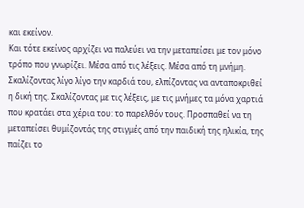και εκείνον.
Και τότε εκείνος αρχίζει να παλεύει να την μεταπείσει με τον μόνο τρόπο που γνωρίζει. Μέσα από τις λέξεις. Μέσα από τη μνήμη. Σκαλίζοντας λίγο λίγο την καρδιά του, ελπίζοντας να ανταποκριθεί η δική της. Σκαλίζοντας με τις λέξεις, με τις μνήμες τα μόνα χαρτιά που κρατάει στα χέρια του: το παρελθόν τους. Προσπαθεί να τη μεταπείσει θυμίζοντάς της στιγμές από την παιδική της ηλικία, της παίζει το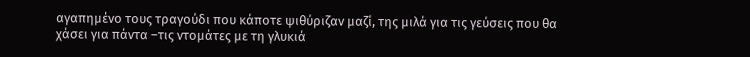αγαπημένο τους τραγούδι που κάποτε ψιθύριζαν μαζί, της μιλά για τις γεύσεις που θα χάσει για πάντα –τις ντομάτες με τη γλυκιά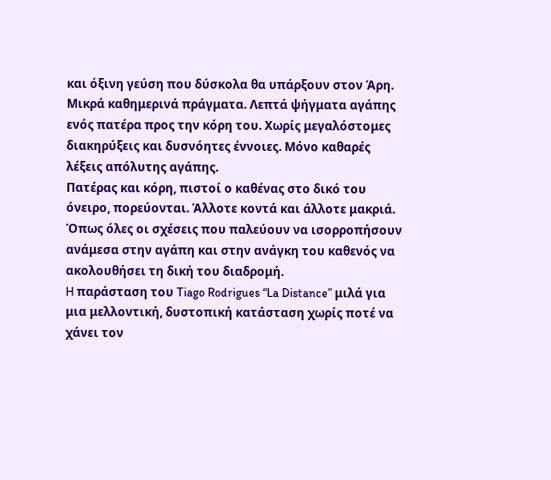και όξινη γεύση που δύσκολα θα υπάρξουν στον Άρη. Μικρά καθημερινά πράγματα. Λεπτά ψήγματα αγάπης ενός πατέρα προς την κόρη του. Χωρίς μεγαλόστομες διακηρύξεις και δυσνόητες έννοιες. Μόνο καθαρές λέξεις απόλυτης αγάπης.
Πατέρας και κόρη, πιστοί ο καθένας στο δικό του όνειρο, πορεύονται. Άλλοτε κοντά και άλλοτε μακριά. Όπως όλες οι σχέσεις που παλεύουν να ισορροπήσουν ανάμεσα στην αγάπη και στην ανάγκη του καθενός να ακολουθήσει τη δική του διαδρομή.
H παράσταση του Tiago Rodrigues “La Distance” μιλά για μια μελλοντική, δυστοπική κατάσταση χωρίς ποτέ να χάνει τον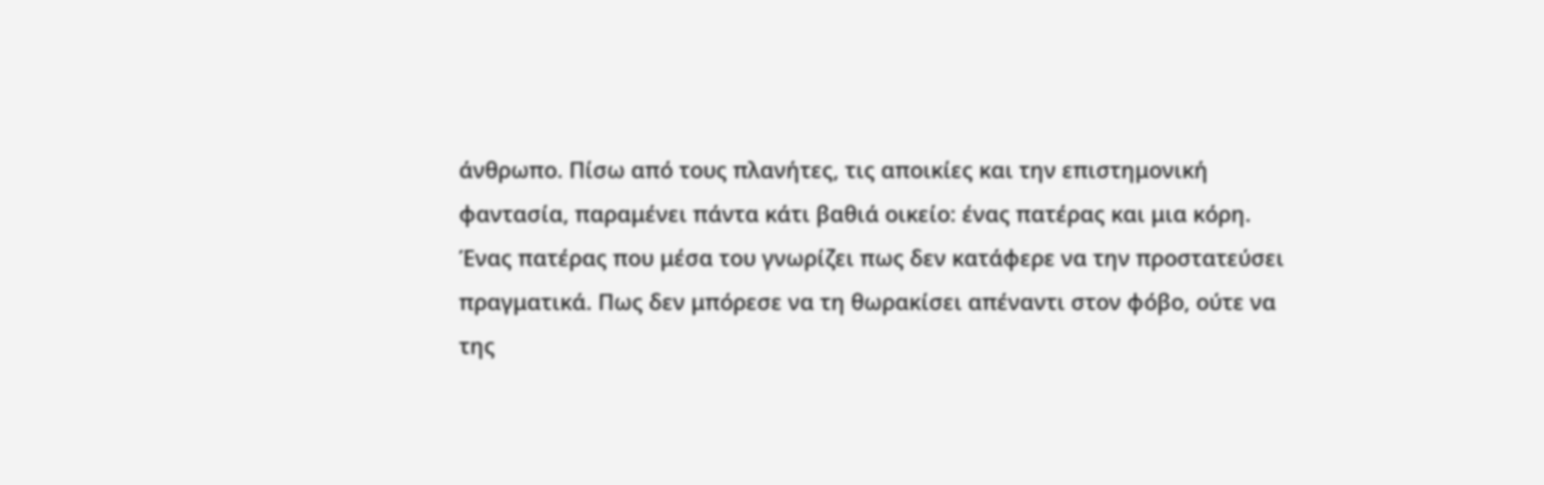άνθρωπο. Πίσω από τους πλανήτες, τις αποικίες και την επιστημονική φαντασία, παραμένει πάντα κάτι βαθιά οικείο: ένας πατέρας και μια κόρη. Ένας πατέρας που μέσα του γνωρίζει πως δεν κατάφερε να την προστατεύσει πραγματικά. Πως δεν μπόρεσε να τη θωρακίσει απέναντι στον φόβο, ούτε να της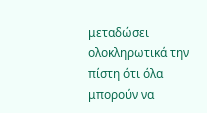μεταδώσει ολοκληρωτικά την πίστη ότι όλα μπορούν να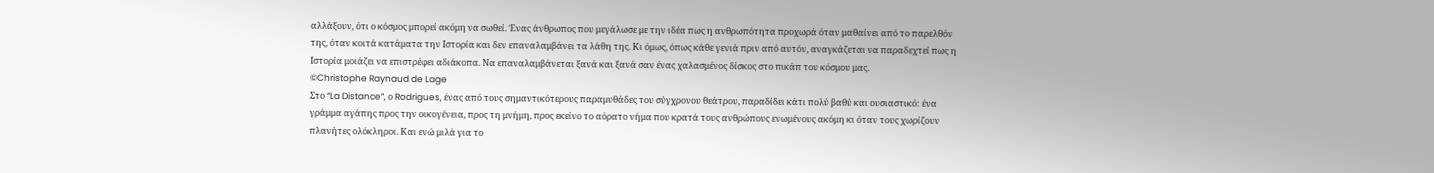αλλάξουν, ότι ο κόσμος μπορεί ακόμη να σωθεί. Ένας άνθρωπος που μεγάλωσε με την ιδέα πως η ανθρωπότητα προχωρά όταν μαθαίνει από το παρελθόν της, όταν κοιτά κατάματα την Ιστορία και δεν επαναλαμβάνει τα λάθη της. Κι όμως, όπως κάθε γενιά πριν από αυτόν, αναγκάζεται να παραδεχτεί πως η Ιστορία μοιάζει να επιστρέφει αδιάκοπα. Να επαναλαμβάνεται ξανά και ξανά σαν ένας χαλασμένος δίσκος στο πικάπ του κόσμου μας.
©Christophe Raynaud de Lage
Στο “La Distance”, ο Rodrigues, ένας από τους σημαντικότερους παραμυθάδες του σύγχρονου θεάτρου, παραδίδει κάτι πολύ βαθύ και ουσιαστικό: ένα γράμμα αγάπης προς την οικογένεια, προς τη μνήμη, προς εκείνο το αόρατο νήμα που κρατά τους ανθρώπους ενωμένους ακόμη κι όταν τους χωρίζουν πλανήτες ολόκληροι. Και ενώ μιλά για το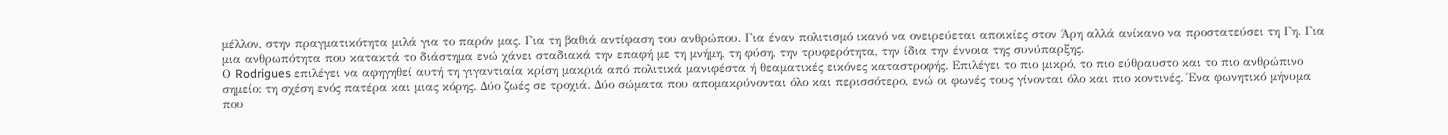μέλλον, στην πραγματικότητα μιλά για το παρόν μας. Για τη βαθιά αντίφαση του ανθρώπου. Για έναν πολιτισμό ικανό να ονειρεύεται αποικίες στον Άρη αλλά ανίκανο να προστατεύσει τη Γη. Για μια ανθρωπότητα που κατακτά το διάστημα ενώ χάνει σταδιακά την επαφή με τη μνήμη, τη φύση, την τρυφερότητα, την ίδια την έννοια της συνύπαρξης.
Ο Rodrigues επιλέγει να αφηγηθεί αυτή τη γιγαντιαία κρίση μακριά από πολιτικά μανιφέστα ή θεαματικές εικόνες καταστροφής. Επιλέγει το πιο μικρό, το πιο εύθραυστο και το πιο ανθρώπινο σημείο: τη σχέση ενός πατέρα και μιας κόρης. Δύο ζωές σε τροχιά. Δύο σώματα που απομακρύνονται όλο και περισσότερο, ενώ οι φωνές τους γίνονται όλο και πιο κοντινές. Ένα φωνητικό μήνυμα που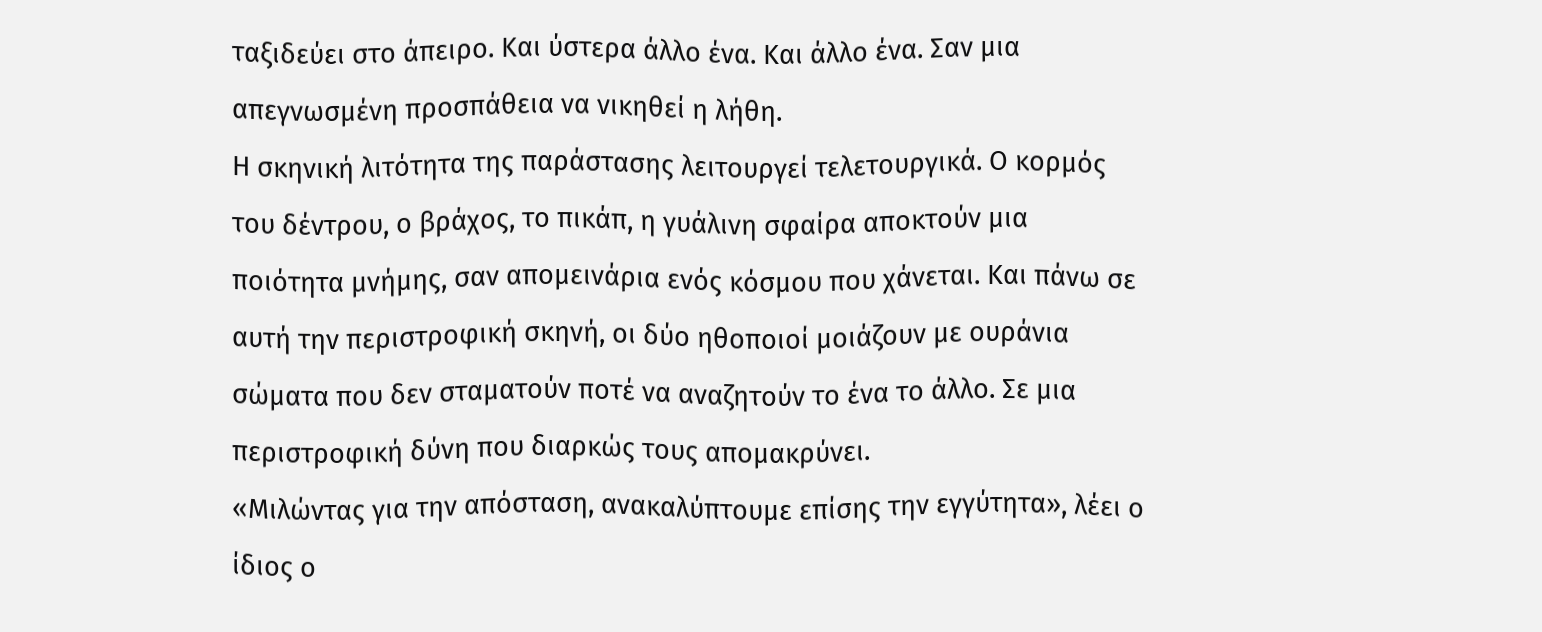ταξιδεύει στο άπειρο. Και ύστερα άλλο ένα. Και άλλο ένα. Σαν μια απεγνωσμένη προσπάθεια να νικηθεί η λήθη.
Η σκηνική λιτότητα της παράστασης λειτουργεί τελετουργικά. Ο κορμός του δέντρου, ο βράχος, το πικάπ, η γυάλινη σφαίρα αποκτούν μια ποιότητα μνήμης, σαν απομεινάρια ενός κόσμου που χάνεται. Και πάνω σε αυτή την περιστροφική σκηνή, οι δύο ηθοποιοί μοιάζουν με ουράνια σώματα που δεν σταματούν ποτέ να αναζητούν το ένα το άλλο. Σε μια περιστροφική δύνη που διαρκώς τους απομακρύνει.
«Μιλώντας για την απόσταση, ανακαλύπτουμε επίσης την εγγύτητα», λέει ο ίδιος ο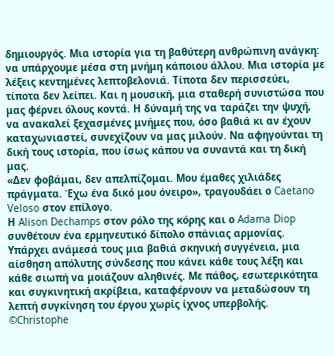δημιουργός. Μια ιστορία για τη βαθύτερη ανθρώπινη ανάγκη: να υπάρχουμε μέσα στη μνήμη κάποιου άλλου. Μια ιστορία με λέξεις κεντημένες λεπτοβελονιά. Τίποτα δεν περισσεύει, τίποτα δεν λείπει. Και η μουσική, μια σταθερή συνιστώσα που μας φέρνει όλους κοντά. Η δύναμή της να ταράζει την ψυχή, να ανακαλεί ξεχασμένες μνήμες που, όσο βαθιά κι αν έχουν καταχωνιαστεί, συνεχίζουν να μας μιλούν. Να αφηγούνται τη δική τους ιστορία, που ίσως κάπου να συναντά και τη δική μας.
«Δεν φοβάμαι, δεν απελπίζομαι. Μου έμαθες χιλιάδες πράγματα. Έχω ένα δικό μου όνειρο», τραγουδάει ο Caetano Veloso στον επίλογο.
Η Alison Dechamps στον ρόλο της κόρης και ο Adama Diop συνθέτουν ένα ερμηνευτικό δίπολο σπάνιας αρμονίας. Υπάρχει ανάμεσά τους μια βαθιά σκηνική συγγένεια, μια αίσθηση απόλυτης σύνδεσης που κάνει κάθε τους λέξη και κάθε σιωπή να μοιάζουν αληθινές. Με πάθος, εσωτερικότητα και συγκινητική ακρίβεια, καταφέρνουν να μεταδώσουν τη λεπτή συγκίνηση του έργου χωρίς ίχνος υπερβολής.
©Christophe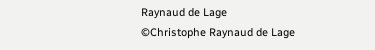Raynaud de Lage
©Christophe Raynaud de Lage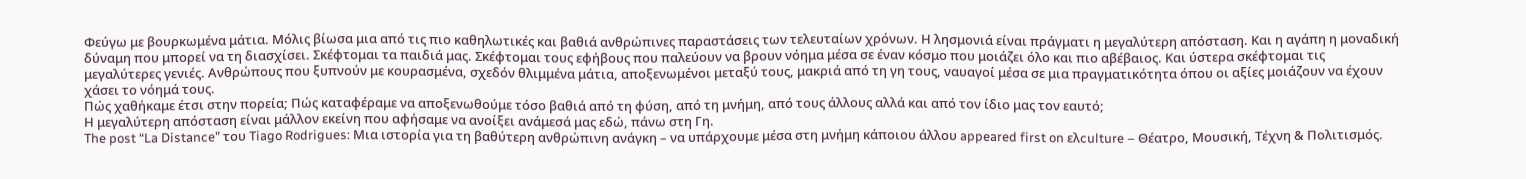Φεύγω με βουρκωμένα μάτια. Μόλις βίωσα μια από τις πιο καθηλωτικές και βαθιά ανθρώπινες παραστάσεις των τελευταίων χρόνων. Η λησμονιά είναι πράγματι η μεγαλύτερη απόσταση. Και η αγάπη η μοναδική δύναμη που μπορεί να τη διασχίσει. Σκέφτομαι τα παιδιά μας. Σκέφτομαι τους εφήβους που παλεύουν να βρουν νόημα μέσα σε έναν κόσμο που μοιάζει όλο και πιο αβέβαιος. Και ύστερα σκέφτομαι τις μεγαλύτερες γενιές. Ανθρώπους που ξυπνούν με κουρασμένα, σχεδόν θλιμμένα μάτια, αποξενωμένοι μεταξύ τους, μακριά από τη γη τους, ναυαγοί μέσα σε μια πραγματικότητα όπου οι αξίες μοιάζουν να έχουν χάσει το νόημά τους.
Πώς χαθήκαμε έτσι στην πορεία; Πώς καταφέραμε να αποξενωθούμε τόσο βαθιά από τη φύση, από τη μνήμη, από τους άλλους αλλά και από τον ίδιο μας τον εαυτό;
Η μεγαλύτερη απόσταση είναι μάλλον εκείνη που αφήσαμε να ανοίξει ανάμεσά μας εδώ, πάνω στη Γη.
The post “La Distance” του Tiago Rodrigues: Μια ιστορία για τη βαθύτερη ανθρώπινη ανάγκη – να υπάρχουμε μέσα στη μνήμη κάποιου άλλου appeared first on ελculture – Θέατρο, Μουσική, Τέχνη & Πολιτισμός.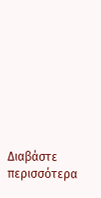Διαβάστε περισσότερα